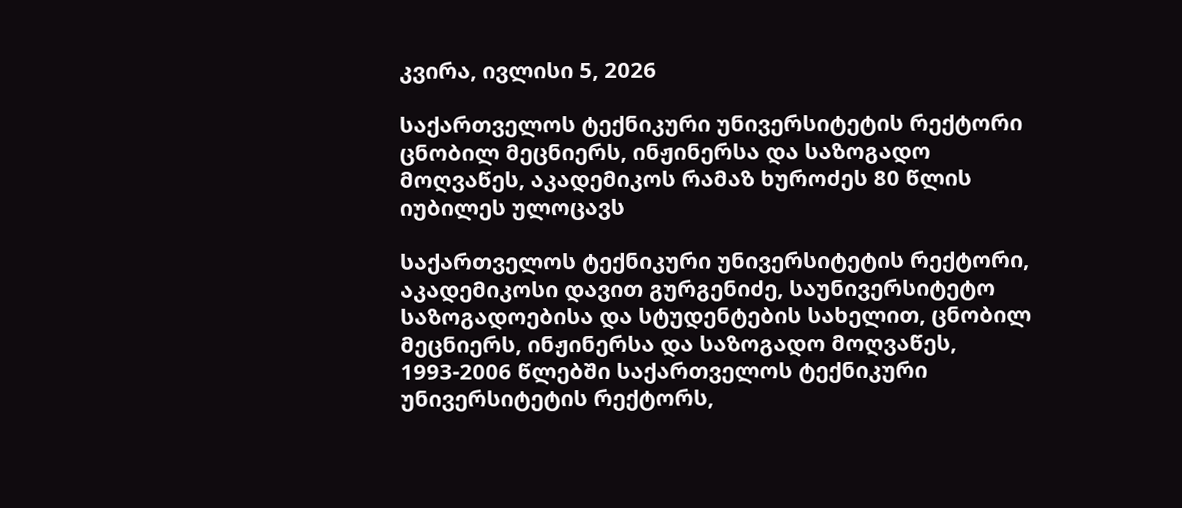კვირა, ივლისი 5, 2026

საქართველოს ტექნიკური უნივერსიტეტის რექტორი ცნობილ მეცნიერს, ინჟინერსა და საზოგადო მოღვაწეს, აკადემიკოს რამაზ ხუროძეს 80 წლის იუბილეს ულოცავს

საქართველოს ტექნიკური უნივერსიტეტის რექტორი, აკადემიკოსი დავით გურგენიძე, საუნივერსიტეტო საზოგადოებისა და სტუდენტების სახელით, ცნობილ მეცნიერს, ინჟინერსა და საზოგადო მოღვაწეს, 1993-2006 წლებში საქართველოს ტექნიკური უნივერსიტეტის რექტორს,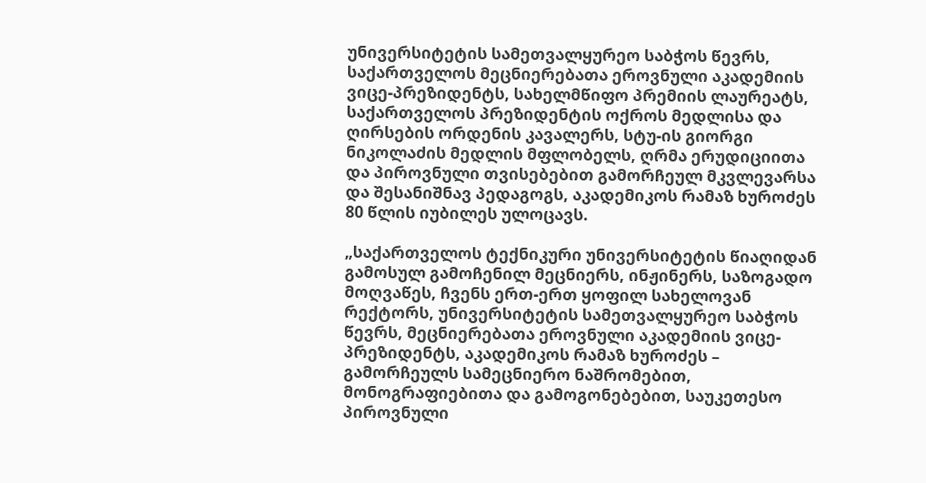უნივერსიტეტის სამეთვალყურეო საბჭოს წევრს, საქართველოს მეცნიერებათა ეროვნული აკადემიის ვიცე-პრეზიდენტს, სახელმწიფო პრემიის ლაურეატს, საქართველოს პრეზიდენტის ოქროს მედლისა და ღირსების ორდენის კავალერს, სტუ-ის გიორგი ნიკოლაძის მედლის მფლობელს, ღრმა ერუდიციითა და პიროვნული თვისებებით გამორჩეულ მკვლევარსა და შესანიშნავ პედაგოგს, აკადემიკოს რამაზ ხუროძეს 80 წლის იუბილეს ულოცავს.

„საქართველოს ტექნიკური უნივერსიტეტის წიაღიდან გამოსულ გამოჩენილ მეცნიერს, ინჟინერს, საზოგადო მოღვაწეს, ჩვენს ერთ-ერთ ყოფილ სახელოვან რექტორს, უნივერსიტეტის სამეთვალყურეო საბჭოს წევრს, მეცნიერებათა ეროვნული აკადემიის ვიცე-პრეზიდენტს, აკადემიკოს რამაზ ხუროძეს – გამორჩეულს სამეცნიერო ნაშრომებით, მონოგრაფიებითა და გამოგონებებით, საუკეთესო პიროვნული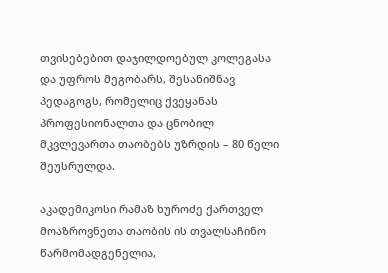თვისებებით დაჯილდოებულ კოლეგასა და უფროს მეგობარს, შესანიშნავ პედაგოგს, რომელიც ქვეყანას პროფესიონალთა და ცნობილ მკვლევართა თაობებს უზრდის – 80 წელი შეუსრულდა.

აკადემიკოსი რამაზ ხუროძე ქართველ მოაზროვნეთა თაობის ის თვალსაჩინო წარმომადგენელია,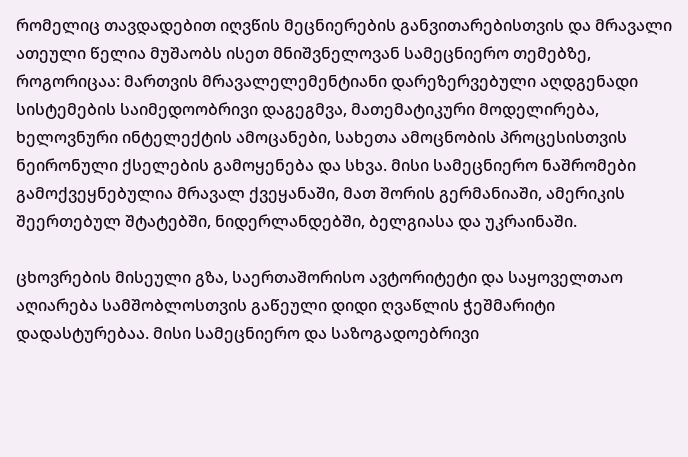რომელიც თავდადებით იღვწის მეცნიერების განვითარებისთვის და მრავალი ათეული წელია მუშაობს ისეთ მნიშვნელოვან სამეცნიერო თემებზე, როგორიცაა: მართვის მრავალელემენტიანი დარეზერვებული აღდგენადი სისტემების საიმედოობრივი დაგეგმვა, მათემატიკური მოდელირება, ხელოვნური ინტელექტის ამოცანები, სახეთა ამოცნობის პროცესისთვის ნეირონული ქსელების გამოყენება და სხვა. მისი სამეცნიერო ნაშრომები გამოქვეყნებულია მრავალ ქვეყანაში, მათ შორის გერმანიაში, ამერიკის შეერთებულ შტატებში, ნიდერლანდებში, ბელგიასა და უკრაინაში.

ცხოვრების მისეული გზა, საერთაშორისო ავტორიტეტი და საყოველთაო აღიარება სამშობლოსთვის გაწეული დიდი ღვაწლის ჭეშმარიტი დადასტურებაა. მისი სამეცნიერო და საზოგადოებრივი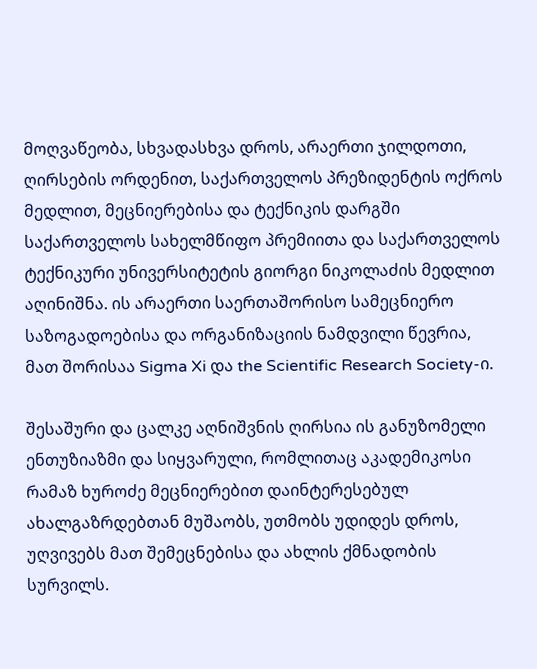მოღვაწეობა, სხვადასხვა დროს, არაერთი ჯილდოთი, ღირსების ორდენით, საქართველოს პრეზიდენტის ოქროს მედლით, მეცნიერებისა და ტექნიკის დარგში საქართველოს სახელმწიფო პრემიითა და საქართველოს ტექნიკური უნივერსიტეტის გიორგი ნიკოლაძის მედლით აღინიშნა. ის არაერთი საერთაშორისო სამეცნიერო საზოგადოებისა და ორგანიზაციის ნამდვილი წევრია, მათ შორისაა Sigma Xi და the Scientific Research Society-ი.

შესაშური და ცალკე აღნიშვნის ღირსია ის განუზომელი ენთუზიაზმი და სიყვარული, რომლითაც აკადემიკოსი რამაზ ხუროძე მეცნიერებით დაინტერესებულ ახალგაზრდებთან მუშაობს, უთმობს უდიდეს დროს, უღვივებს მათ შემეცნებისა და ახლის ქმნადობის სურვილს.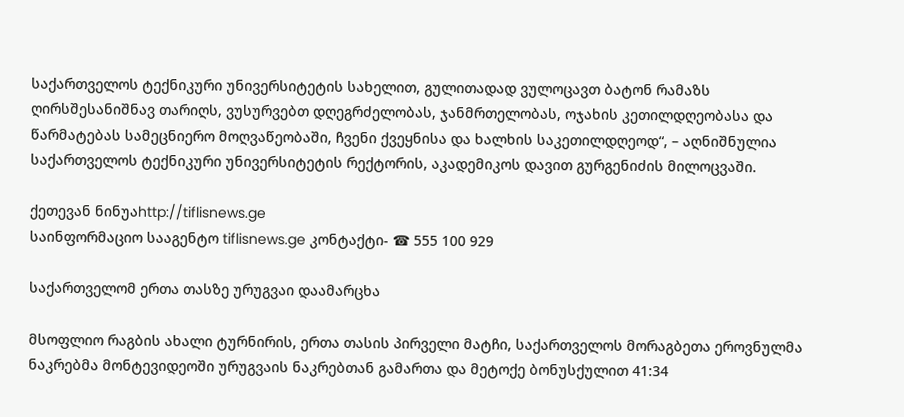საქართველოს ტექნიკური უნივერსიტეტის სახელით, გულითადად ვულოცავთ ბატონ რამაზს ღირსშესანიშნავ თარიღს, ვუსურვებთ დღეგრძელობას, ჯანმრთელობას, ოჯახის კეთილდღეობასა და წარმატებას სამეცნიერო მოღვაწეობაში, ჩვენი ქვეყნისა და ხალხის საკეთილდღეოდ“, – აღნიშნულია საქართველოს ტექნიკური უნივერსიტეტის რექტორის, აკადემიკოს დავით გურგენიძის მილოცვაში.

ქეთევან ნინუაhttp://tiflisnews.ge
საინფორმაციო სააგენტო tiflisnews.ge კონტაქტი- ☎ 555 100 929

საქართველომ ერთა თასზე ურუგვაი დაამარცხა

მსოფლიო რაგბის ახალი ტურნირის, ერთა თასის პირველი მატჩი, საქართველოს მორაგბეთა ეროვნულმა ნაკრებმა მონტევიდეოში ურუგვაის ნაკრებთან გამართა და მეტოქე ბონუსქულით 41:34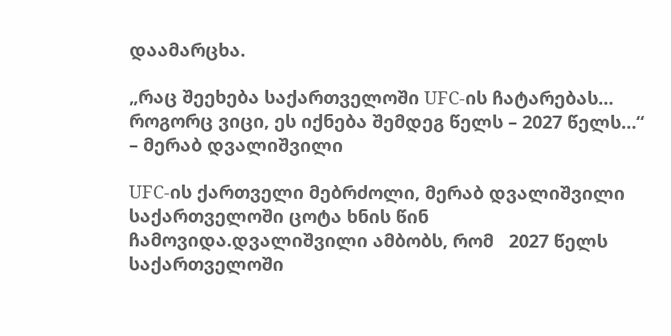დაამარცხა.

„რაც შეეხება საქართველოში UFC-ის ჩატარებას… როგორც ვიცი, ეს იქნება შემდეგ წელს – 2027 წელს…“ – მერაბ დვალიშვილი

UFC-ის ქართველი მებრძოლი, მერაბ დვალიშვილი საქართველოში ცოტა ხნის წინ ჩამოვიდა.დვალიშვილი ამბობს, რომ   2027 წელს საქართველოში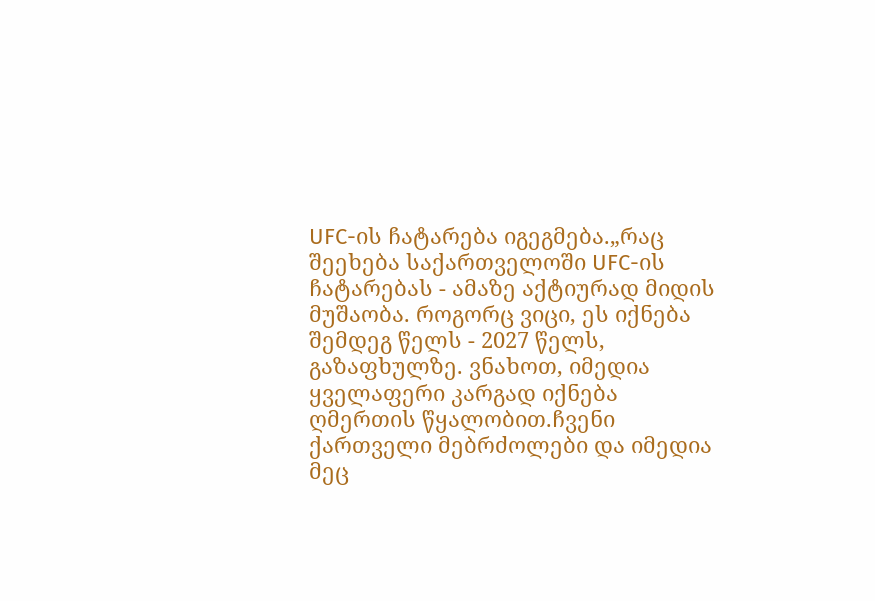UFC-ის ჩატარება იგეგმება.„რაც შეეხება საქართველოში UFC-ის ჩატარებას - ამაზე აქტიურად მიდის მუშაობა. როგორც ვიცი, ეს იქნება შემდეგ წელს - 2027 წელს, გაზაფხულზე. ვნახოთ, იმედია ყველაფერი კარგად იქნება ღმერთის წყალობით.ჩვენი ქართველი მებრძოლები და იმედია მეც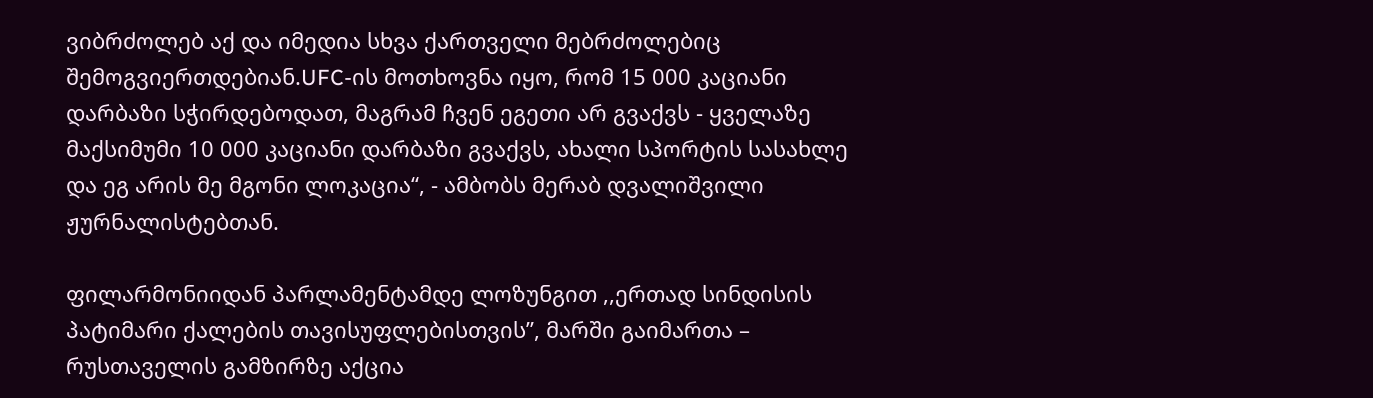ვიბრძოლებ აქ და იმედია სხვა ქართველი მებრძოლებიც შემოგვიერთდებიან.UFC-ის მოთხოვნა იყო, რომ 15 000 კაციანი დარბაზი სჭირდებოდათ, მაგრამ ჩვენ ეგეთი არ გვაქვს - ყველაზე მაქსიმუმი 10 000 კაციანი დარბაზი გვაქვს, ახალი სპორტის სასახლე და ეგ არის მე მგონი ლოკაცია“, - ამბობს მერაბ დვალიშვილი ჟურნალისტებთან.

ფილარმონიიდან პარლამენტამდე ლოზუნგით ,,ერთად სინდისის პატიმარი ქალების თავისუფლებისთვის”, მარში გაიმართა – რუსთაველის გამზირზე აქცია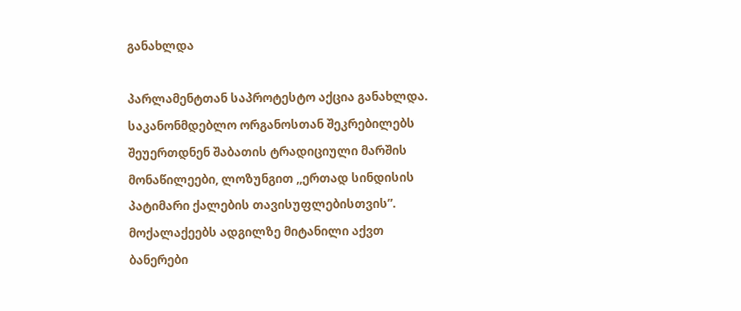განახლდა

პარლამენტთან საპროტესტო აქცია განახლდა. საკანონმდებლო ორგანოსთან შეკრებილებს შეუერთდნენ შაბათის ტრადიციული მარშის მონაწილეები, ლოზუნგით ,,ერთად სინდისის პატიმარი ქალების თავისუფლებისთვის”. მოქალაქეებს ადგილზე მიტანილი აქვთ ბანერები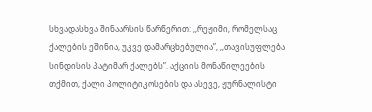სხვადასხვა შინაარსის წარწერით: ,,რეჟიმი, რომელსაც ქალების ეშინია, უკვე დამარცხებულია”, ,,თავისუფლება სინდისის პატიმარ ქალებს”. აქციის მონაწილეების თქმით, ქალი პოლიტიკოსების და ასევე, ჟურნალისტი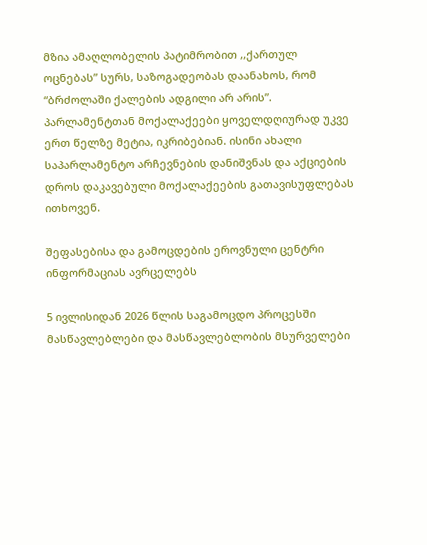მზია ამაღლობელის პატიმრობით ,,ქართულ ოცნებას” სურს, საზოგადეობას დაანახოს, რომ “ბრძოლაში ქალების ადგილი არ არის”. პარლამენტთან მოქალაქეები ყოველდღიურად უკვე ერთ წელზე მეტია, იკრიბებიან. ისინი ახალი საპარლამენტო არჩევნების დანიშვნას და აქციების დროს დაკავებული მოქალაქეების გათავისუფლებას ითხოვენ.

შეფასებისა და გამოცდების ეროვნული ცენტრი ინფორმაციას ავრცელებს

5 ივლისიდან 2026 წლის საგამოცდო პროცესში მასწავლებლები და მასწავლებლობის მსურველები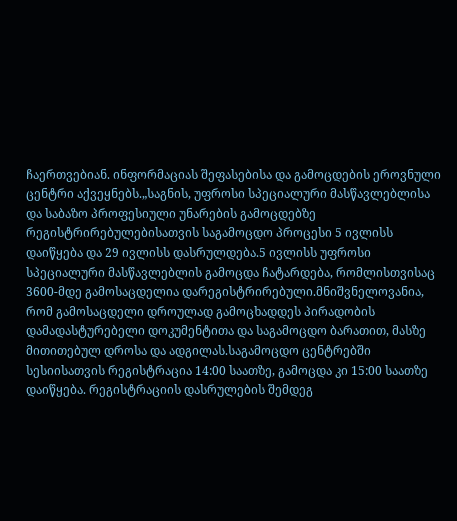ჩაერთვებიან. ინფორმაციას შეფასებისა და გამოცდების ეროვნული ცენტრი აქვეყნებს.„საგნის, უფროსი სპეციალური მასწავლებლისა და საბაზო პროფესიული უნარების გამოცდებზე რეგისტრირებულებისათვის საგამოცდო პროცესი 5 ივლისს დაიწყება და 29 ივლისს დასრულდება.5 ივლისს უფროსი სპეციალური მასწავლებლის გამოცდა ჩატარდება, რომლისთვისაც 3600-მდე გამოსაცდელია დარეგისტრირებული.მნიშვნელოვანია, რომ გამოსაცდელი დროულად გამოცხადდეს პირადობის დამადასტურებელი დოკუმენტითა და საგამოცდო ბარათით, მასზე მითითებულ დროსა და ადგილას.საგამოცდო ცენტრებში სესიისათვის რეგისტრაცია 14:00 საათზე, გამოცდა კი 15:00 საათზე დაიწყება. რეგისტრაციის დასრულების შემდეგ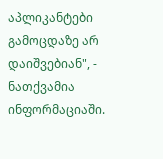აპლიკანტები გამოცდაზე არ დაიშვებიან", - ნათქვამია ინფორმაციაში.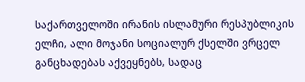საქართველოში ირანის ისლამური რესპუბლიკის ელჩი, ალი მოჯანი სოციალურ ქსელში ვრცელ განცხადებას აქვეყნებს, სადაც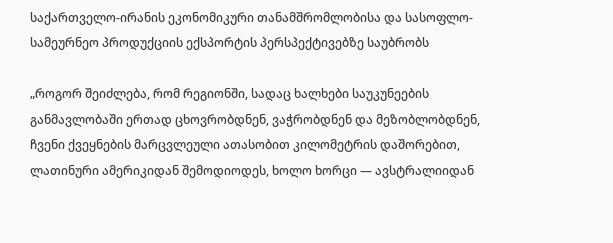საქართველო-ირანის ეკონომიკური თანამშრომლობისა და სასოფლო-სამეურნეო პროდუქციის ექსპორტის პერსპექტივებზე საუბრობს

„როგორ შეიძლება, რომ რეგიონში, სადაც ხალხები საუკუნეების განმავლობაში ერთად ცხოვრობდნენ, ვაჭრობდნენ და მეზობლობდნენ, ჩვენი ქვეყნების მარცვლეული ათასობით კილომეტრის დაშორებით, ლათინური ამერიკიდან შემოდიოდეს, ხოლო ხორცი — ავსტრალიიდან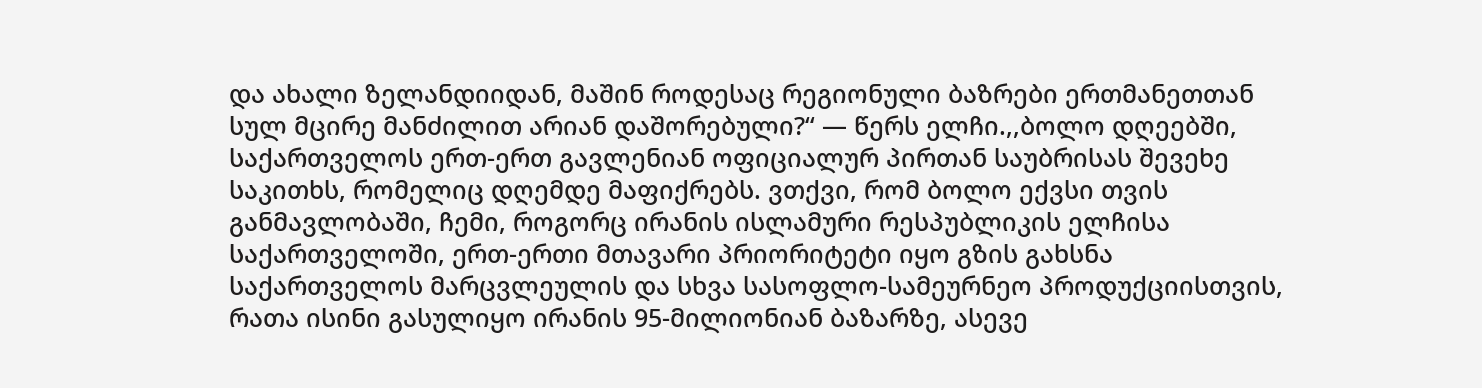და ახალი ზელანდიიდან, მაშინ როდესაც რეგიონული ბაზრები ერთმანეთთან სულ მცირე მანძილით არიან დაშორებული?“ — წერს ელჩი.,,ბოლო დღეებში, საქართველოს ერთ-ერთ გავლენიან ოფიციალურ პირთან საუბრისას შევეხე საკითხს, რომელიც დღემდე მაფიქრებს. ვთქვი, რომ ბოლო ექვსი თვის განმავლობაში, ჩემი, როგორც ირანის ისლამური რესპუბლიკის ელჩისა საქართველოში, ერთ-ერთი მთავარი პრიორიტეტი იყო გზის გახსნა საქართველოს მარცვლეულის და სხვა სასოფლო-სამეურნეო პროდუქციისთვის, რათა ისინი გასულიყო ირანის 95-მილიონიან ბაზარზე, ასევე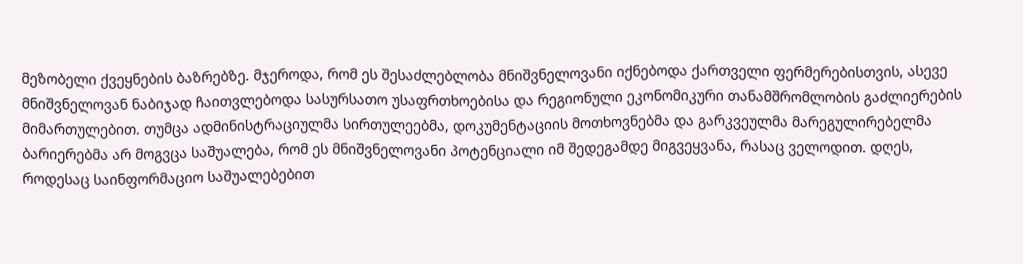მეზობელი ქვეყნების ბაზრებზე. მჯეროდა, რომ ეს შესაძლებლობა მნიშვნელოვანი იქნებოდა ქართველი ფერმერებისთვის, ასევე მნიშვნელოვან ნაბიჯად ჩაითვლებოდა სასურსათო უსაფრთხოებისა და რეგიონული ეკონომიკური თანამშრომლობის გაძლიერების მიმართულებით. თუმცა ადმინისტრაციულმა სირთულეებმა, დოკუმენტაციის მოთხოვნებმა და გარკვეულმა მარეგულირებელმა ბარიერებმა არ მოგვცა საშუალება, რომ ეს მნიშვნელოვანი პოტენციალი იმ შედეგამდე მიგვეყვანა, რასაც ველოდით. დღეს, როდესაც საინფორმაციო საშუალებებით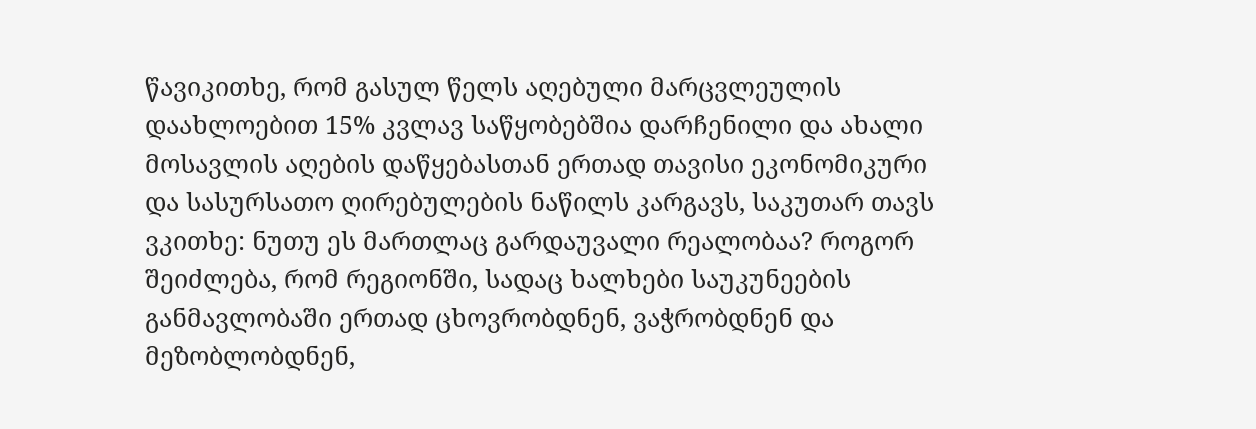წავიკითხე, რომ გასულ წელს აღებული მარცვლეულის დაახლოებით 15% კვლავ საწყობებშია დარჩენილი და ახალი მოსავლის აღების დაწყებასთან ერთად თავისი ეკონომიკური და სასურსათო ღირებულების ნაწილს კარგავს, საკუთარ თავს ვკითხე: ნუთუ ეს მართლაც გარდაუვალი რეალობაა? როგორ შეიძლება, რომ რეგიონში, სადაც ხალხები საუკუნეების განმავლობაში ერთად ცხოვრობდნენ, ვაჭრობდნენ და მეზობლობდნენ,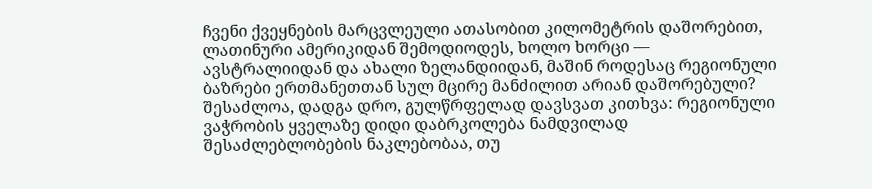ჩვენი ქვეყნების მარცვლეული ათასობით კილომეტრის დაშორებით, ლათინური ამერიკიდან შემოდიოდეს, ხოლო ხორცი — ავსტრალიიდან და ახალი ზელანდიიდან, მაშინ როდესაც რეგიონული ბაზრები ერთმანეთთან სულ მცირე მანძილით არიან დაშორებული? შესაძლოა, დადგა დრო, გულწრფელად დავსვათ კითხვა: რეგიონული ვაჭრობის ყველაზე დიდი დაბრკოლება ნამდვილად შესაძლებლობების ნაკლებობაა, თუ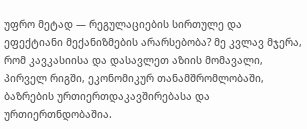უფრო მეტად — რეგულაციების სირთულე და ეფექტიანი მექანიზმების არარსებობა? მე კვლავ მჯერა, რომ კავკასიისა და დასავლეთ აზიის მომავალი, პირველ რიგში, ეკონომიკურ თანამშრომლობაში, ბაზრების ურთიერთდაკავშირებასა და ურთიერთნდობაშია.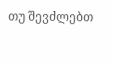თუ შევძლებთ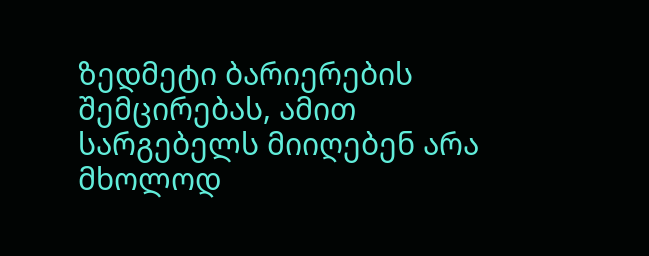ზედმეტი ბარიერების შემცირებას, ამით სარგებელს მიიღებენ არა მხოლოდ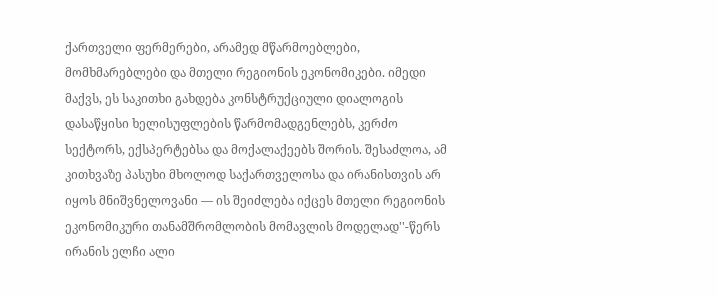ქართველი ფერმერები, არამედ მწარმოებლები, მომხმარებლები და მთელი რეგიონის ეკონომიკები. იმედი მაქვს, ეს საკითხი გახდება კონსტრუქციული დიალოგის დასაწყისი ხელისუფლების წარმომადგენლებს, კერძო სექტორს, ექსპერტებსა და მოქალაქეებს შორის. შესაძლოა, ამ კითხვაზე პასუხი მხოლოდ საქართველოსა და ირანისთვის არ იყოს მნიშვნელოვანი — ის შეიძლება იქცეს მთელი რეგიონის ეკონომიკური თანამშრომლობის მომავლის მოდელად''-წერს ირანის ელჩი ალი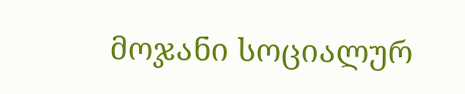მოჯანი სოციალურ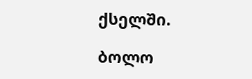ქსელში.

ბოლო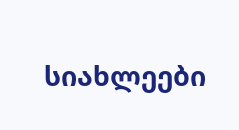სიახლეები